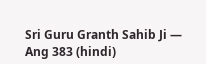Sri Guru Granth Sahib Ji — Ang 383 (hindi)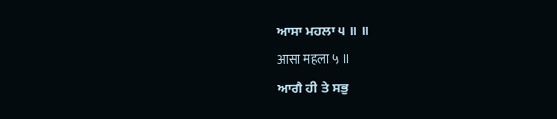ਆਸਾ ਮਹਲਾ ੫ ॥ ॥
आसा महला ५ ॥
ਆਗੈ ਹੀ ਤੇ ਸਭੁ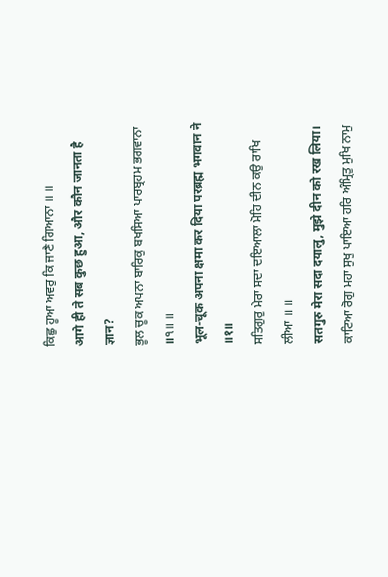ਕਿਛੁ ਹੂਆ ਅਵਰੁ ਕਿ ਜਾਣੈ ਗਿਆਨਾ ॥ ॥
आगे ही ते सब कुछ हुआ, और कौन जानता है ज्ञान?
ਭੂਲ ਚੂਕ ਅਪਨਾ ਬਾਰਿਕੁ ਬਖਸਿਆ ਪਾਰਬ੍ਰਹਮ ਭਗਵਾਨਾ ॥੧॥ ॥
भूल-चूक अपना क्षमा कर दिया परब्रह्म भगवान ने ॥१॥
ਸਤਿਗੁਰੁ ਮੇਰਾ ਸਦਾ ਦਇਆਲਾ ਮੋਹਿ ਦੀਨ ਕਉ ਰਾਖਿ ਲੀਆ ॥ ॥
सतगुरु मेरा सदा दयालु, मुझे दीन को रख लिया।
ਕਾਟਿਆ ਰੋਗੁ ਮਹਾ ਸੁਖੁ ਪਾਇਆ ਹਰਿ ਅੰਮ੍ਰਿਤੁ ਮੁਖਿ ਨਾਮੁ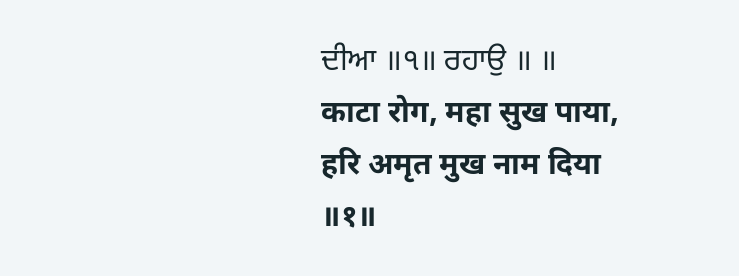ਦੀਆ ॥੧॥ ਰਹਾਉ ॥ ॥
काटा रोग, महा सुख पाया, हरि अमृत मुख नाम दिया ॥१॥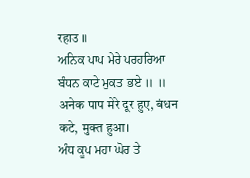रहाउ ॥
ਅਨਿਕ ਪਾਪ ਮੇਰੇ ਪਰਹਰਿਆ ਬੰਧਨ ਕਾਟੇ ਮੁਕਤ ਭਏ ॥ ॥
अनेक पाप मेरे दूर हुए, बंधन कटे, मुक्त हुआ।
ਅੰਧ ਕੂਪ ਮਹਾ ਘੋਰ ਤੇ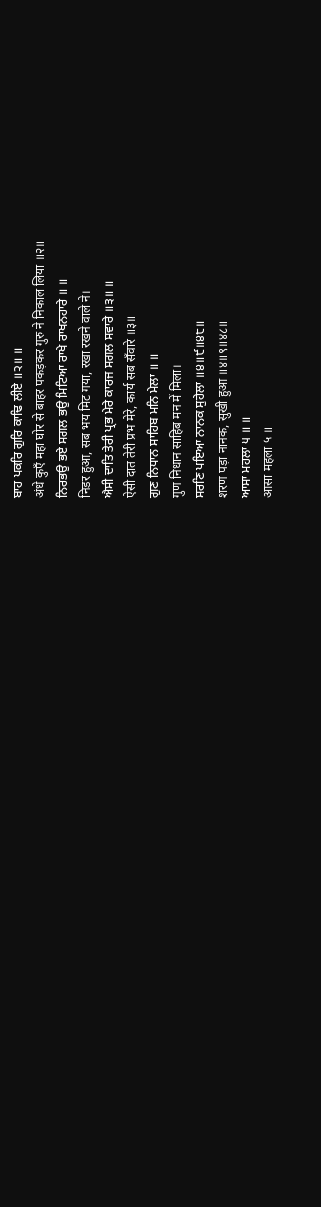ਬਾਹ ਪਕਰਿ ਗੁਰਿ ਕਾਢਿ ਲੀਏ ॥੨॥ ॥
अंधे कुएँ महा घोर से बाहर पकड़कर गुरु ने निकाल लिया ॥२॥
ਨਿਰਭਉ ਭਏ ਸਗਲ ਭਉ ਮਿਟਿਆ ਰਾਖੇ ਰਾਖਨਹਾਰੇ ॥ ॥
निडर हुआ, सब भय मिट गया, रखा रखने वाले ने।
ਐਸੀ ਦਾਤਿ ਤੇਰੀ ਪ੍ਰਭ ਮੇਰੇ ਕਾਰਜ ਸਗਲ ਸਵਾਰੇ ॥੩॥ ॥
ऐसी दात तेरी प्रभ मेरे, कार्य सब सँवारे ॥३॥
ਗੁਣ ਨਿਧਾਨ ਸਾਹਿਬ ਮਨਿ ਮੇਲਾ ॥ ॥
गुण निधान साहिब मन में मिला।
ਸਰਣਿ ਪਇਆ ਨਾਨਕ ਸੁਹੇਲਾ ॥੪॥੯॥੪੮॥
शरण पड़ा नानक, सुखी हुआ ॥४॥९॥४८॥
ਆਸਾ ਮਹਲਾ ੫ ॥ ॥
आसा महला ५ ॥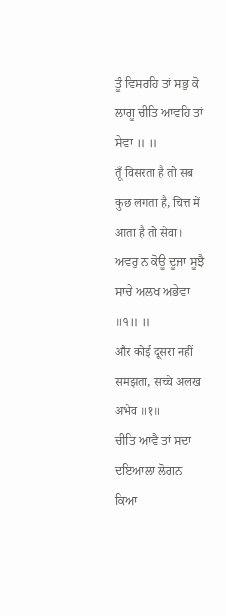ਤੂੰ ਵਿਸਰਹਿ ਤਾਂ ਸਭੁ ਕੋ ਲਾਗੂ ਚੀਤਿ ਆਵਹਿ ਤਾਂ ਸੇਵਾ ॥ ॥
तूँ विसरता है तो सब कुछ लगता है, चित्त में आता है तो सेवा।
ਅਵਰੁ ਨ ਕੋਊ ਦੂਜਾ ਸੂਝੈ ਸਾਚੇ ਅਲਖ ਅਭੇਵਾ ॥੧॥ ॥
और कोई दूसरा नहीं समझता, सच्चे अलख अभेव ॥१॥
ਚੀਤਿ ਆਵੈ ਤਾਂ ਸਦਾ ਦਇਆਲਾ ਲੋਗਨ ਕਿਆ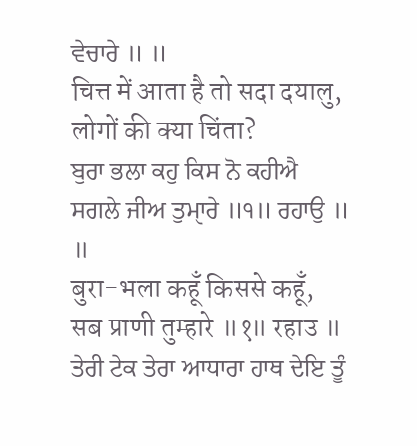ਵੇਚਾਰੇ ॥ ॥
चित्त में आता है तो सदा दयालु, लोगों की क्या चिंता?
ਬੁਰਾ ਭਲਾ ਕਹੁ ਕਿਸ ਨੋ ਕਹੀਐ ਸਗਲੇ ਜੀਅ ਤੁਮੑਾਰੇ ॥੧॥ ਰਹਾਉ ॥ ॥
बुरा-भला कहूँ किससे कहूँ, सब प्राणी तुम्हारे ॥१॥ रहाउ ॥
ਤੇਰੀ ਟੇਕ ਤੇਰਾ ਆਧਾਰਾ ਹਾਥ ਦੇਇ ਤੂੰ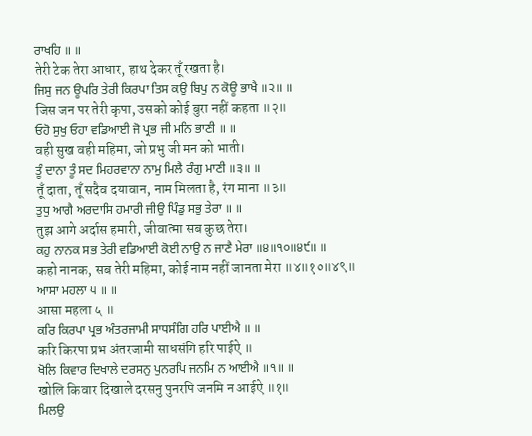ਰਾਖਹਿ ॥ ॥
तेरी टेक तेरा आधार, हाथ देकर तूँ रखता है।
ਜਿਸੁ ਜਨ ਊਪਰਿ ਤੇਰੀ ਕਿਰਪਾ ਤਿਸ ਕਉ ਬਿਪੁ ਨ ਕੋਊ ਭਾਖੈ ॥੨॥ ॥
जिस जन पर तेरी कृपा, उसको कोई बुरा नहीं कहता ॥२॥
ਓਹੋ ਸੁਖੁ ਓਹਾ ਵਡਿਆਈ ਜੋ ਪ੍ਰਭ ਜੀ ਮਨਿ ਭਾਣੀ ॥ ॥
वही सुख वही महिमा, जो प्रभु जी मन को भाती।
ਤੂੰ ਦਾਨਾ ਤੂੰ ਸਦ ਮਿਹਰਵਾਨਾ ਨਾਮੁ ਮਿਲੈ ਰੰਗੁ ਮਾਣੀ ॥੩॥ ॥
तूँ दाता, तूँ सदैव दयावान, नाम मिलता है, रंग माना ॥३॥
ਤੁਧੁ ਆਗੈ ਅਰਦਾਸਿ ਹਮਾਰੀ ਜੀਉ ਪਿੰਡੁ ਸਭੁ ਤੇਰਾ ॥ ॥
तुझ आगे अर्दास हमारी, जीवात्मा सब कुछ तेरा।
ਕਹੁ ਨਾਨਕ ਸਭ ਤੇਰੀ ਵਡਿਆਈ ਕੋਈ ਨਾਉ ਨ ਜਾਣੈ ਮੇਰਾ ॥੪॥੧੦॥੪੯॥ ॥
कहो नानक, सब तेरी महिमा, कोई नाम नहीं जानता मेरा ॥४॥१०॥४९॥
ਆਸਾ ਮਹਲਾ ੫ ॥ ॥
आसा महला ५ ॥
ਕਰਿ ਕਿਰਪਾ ਪ੍ਰਭ ਅੰਤਰਜਾਮੀ ਸਾਧਸੰਗਿ ਹਰਿ ਪਾਈਐ ॥ ॥
करि किरपा प्रभ अंतरजामी साधसंगि हरि पाईऐ ॥
ਖੋਲਿ ਕਿਵਾਰ ਦਿਖਾਲੇ ਦਰਸਨੁ ਪੁਨਰਪਿ ਜਨਮਿ ਨ ਆਈਐ ॥੧॥ ॥
खोलि किवार दिखाले दरसनु पुनरपि जनमि न आईऐ ॥१॥
ਮਿਲਉ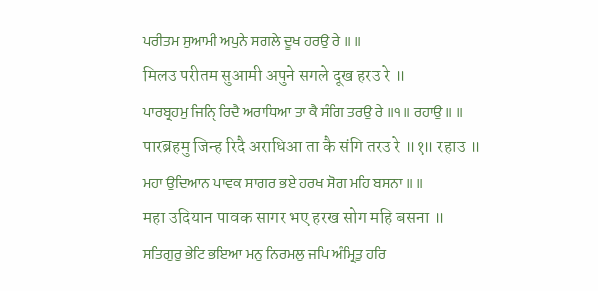ਪਰੀਤਮ ਸੁਆਮੀ ਅਪੁਨੇ ਸਗਲੇ ਦੂਖ ਹਰਉ ਰੇ ॥ ॥
मिलउ परीतम सुआमी अपुने सगले दूख हरउ रे ॥
ਪਾਰਬ੍ਰਹਮੁ ਜਿਨਿੑ ਰਿਦੈ ਅਰਾਧਿਆ ਤਾ ਕੈ ਸੰਗਿ ਤਰਉ ਰੇ ॥੧॥ ਰਹਾਉ ॥ ॥
पारब्रहमु जिन्ह रिदै अराधिआ ता कै संगि तरउ रे ॥१॥ रहाउ ॥
ਮਹਾ ਉਦਿਆਨ ਪਾਵਕ ਸਾਗਰ ਭਏ ਹਰਖ ਸੋਗ ਮਹਿ ਬਸਨਾ ॥ ॥
महा उदियान पावक सागर भए हरख सोग महि बसना ॥
ਸਤਿਗੁਰੁ ਭੇਟਿ ਭਇਆ ਮਨੁ ਨਿਰਮਲੁ ਜਪਿ ਅੰਮ੍ਰਿਤੁ ਹਰਿ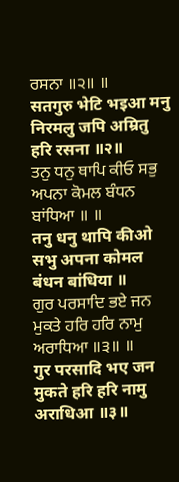ਰਸਨਾ ॥੨॥ ॥
सतगुरु भेटि भइआ मनु निरमलु जपि अम्रितु हरि रसना ॥२॥
ਤਨੁ ਧਨੁ ਥਾਪਿ ਕੀਓ ਸਭੁ ਅਪਨਾ ਕੋਮਲ ਬੰਧਨ ਬਾਂਧਿਆ ॥ ॥
तनु धनु थापि कीओ सभु अपना कोमल बंधन बांधिया ॥
ਗੁਰ ਪਰਸਾਦਿ ਭਏ ਜਨ ਮੁਕਤੇ ਹਰਿ ਹਰਿ ਨਾਮੁ ਅਰਾਧਿਆ ॥੩॥ ॥
गुर परसादि भए जन मुकते हरि हरि नामु अराधिआ ॥३॥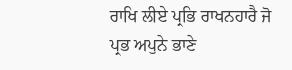ਰਾਖਿ ਲੀਏ ਪ੍ਰਭਿ ਰਾਖਨਹਾਰੈ ਜੋ ਪ੍ਰਭ ਅਪੁਨੇ ਭਾਣੇ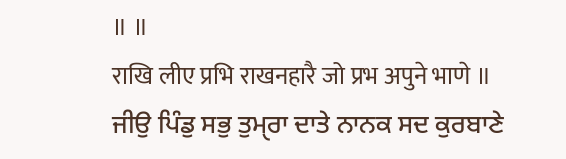॥ ॥
राखि लीए प्रभि राखनहारै जो प्रभ अपुने भाणे ॥
ਜੀਉ ਪਿੰਡੁ ਸਭੁ ਤੁਮੑਰਾ ਦਾਤੇ ਨਾਨਕ ਸਦ ਕੁਰਬਾਣੇ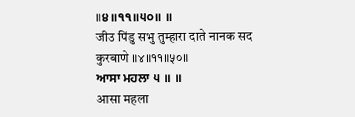॥੪॥੧੧॥੫੦॥ ॥
जीउ पिंडु सभु तुम्हारा दाते नानक सद कुरबाणे ॥४॥११॥५०॥
ਆਸਾ ਮਹਲਾ ੫ ॥ ॥
आसा महला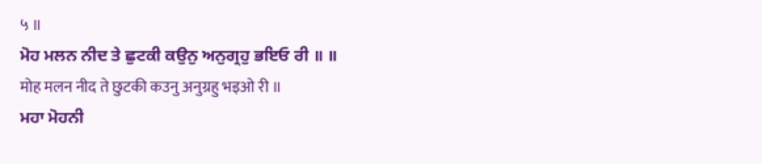५ ॥
ਮੋਹ ਮਲਨ ਨੀਦ ਤੇ ਛੁਟਕੀ ਕਉਨੁ ਅਨੁਗ੍ਰਹੁ ਭਇਓ ਰੀ ॥ ॥
मोह मलन नीद ते छुटकी कउनु अनुग्रहु भइओ री ॥
ਮਹਾ ਮੋਹਨੀ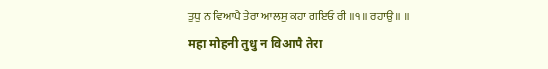ਤੁਧੁ ਨ ਵਿਆਪੈ ਤੇਰਾ ਆਲਸੁ ਕਹਾ ਗਇਓ ਰੀ ॥੧॥ ਰਹਾਉ ॥ ॥
महा मोहनी तुधु न विआपै तेरा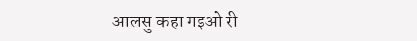आलसु कहा गइओ री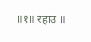॥१॥ रहाउ ॥